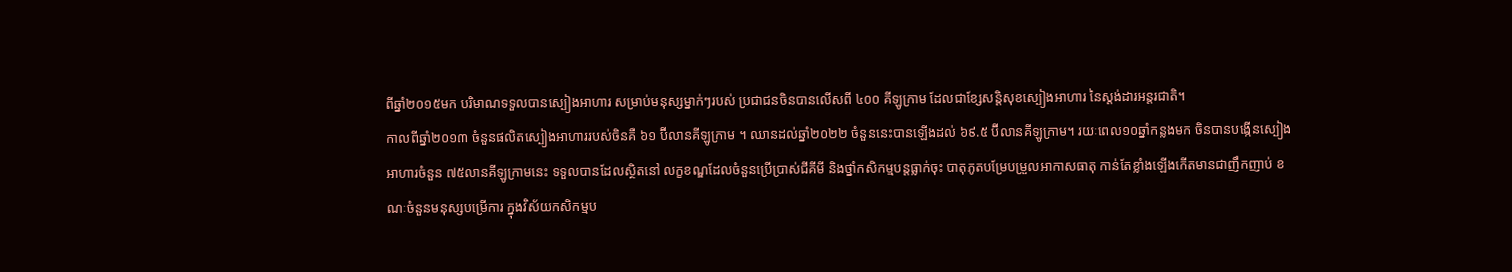ពីឆ្នាំ២០១៥មក បរិមាណទទួលបានស្បៀងអាហារ សម្រាប់មនុស្សម្នាក់ៗរបស់ ប្រជាជនចិនបានលើសពី ៤០០ គីឡូក្រាម ដែលជាខ្សែសន្តិសុខស្បៀងអាហារ នៃស្តង់ដារអន្តរជាតិ។
កាលពីឆ្នាំ២០១៣ ចំនួនផលិតស្បៀងអាហាររបស់ចិនគឺ ៦១ ប៊ីលានគីឡូក្រាម ។ ឈានដល់ឆ្នាំ២០២២ ចំនួននេះបានឡើងដល់ ៦៩.៥ ប៊ីលានគីឡូក្រាម។ រយៈពេល១០ឆ្នាំកន្លងមក ចិនបានបង្កើនស្បៀងអាហារចំនួន ៧៥លានគីឡូក្រាមនេះ ទទួលបានដែលស្ថិតនៅ លក្ខខណ្ឌដែលចំនួនប្រើប្រាស់ជីគីមី និងថ្នាំកសិកម្មបន្តធ្លាក់ចុះ បាតុភូតបម្រែបម្រួលអាកាសធាតុ កាន់តែខ្លាំងឡើងកើតមានជាញឹកញាប់ ខណៈចំនួនមនុស្សបម្រើការ ក្នុងវិស័យកសិកម្មប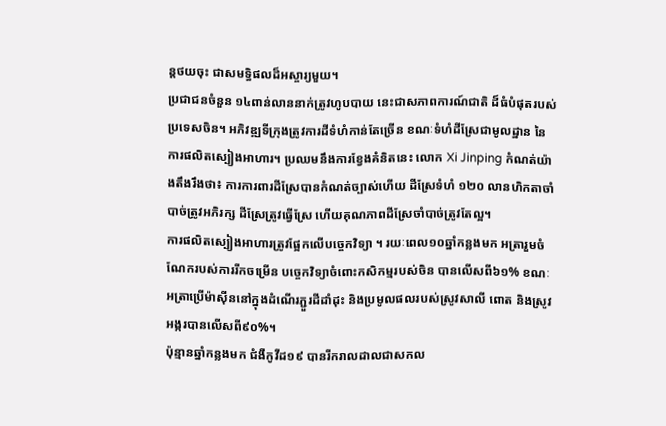ន្តថយចុះ ជាសមទ្ធិផលដ៏អស្ចារ្យមួយ។
ប្រជាជនចំនួន ១៤ពាន់លាននាក់ត្រូវហូបបាយ នេះជាសភាពការណ៍ជាតិ ដ៏ធំបំផុតរបស់ប្រទេសចិន។ អភិវឌ្ឍទីក្រុងត្រូវការដីទំហំកាន់តែច្រើន ខណៈទំហំដីស្រែជាមូលដ្ឋាន នៃការផលិតស្បៀងអាហារ។ ប្រឈមនឹងការខ្វែងគំនិតនេះ លោក Xi Jinping កំណត់យ៉ាងតឹងរឹងថា៖ ការការពារដីស្រែបានកំណត់ច្បាស់ហើយ ដីស្រែទំហំ ១២០ លានហិកតាចាំបាច់ត្រូវអភិរក្ស ដីស្រែត្រូវធ្វើស្រែ ហើយគុណភាពដីស្រែចាំបាច់ត្រូវតែល្អ។
ការផលិតស្បៀងអាហារត្រូវផ្អែកលើបច្ចេកវិទ្យា ។ រយៈពេល១០ឆ្នាំកន្លងមក អត្រារួមចំណែករបស់ការរីកចម្រើន បច្ចេកវិទ្យាចំពោះកសិកម្មរបស់ចិន បានលើសពី៦១% ខណៈអត្រាប្រើម៉ាស៊ីននៅក្នុងដំណើរភ្ជួរដីដាំដុះ និងប្រមូលផលរបស់ស្រូវសាលី ពោត និងស្រូវអង្ករបានលើសពី៩០%។
ប៉ុន្មានឆ្នាំកន្លងមក ជំងឺកូវីដ១៩ បានរីករាលដាលជាសកល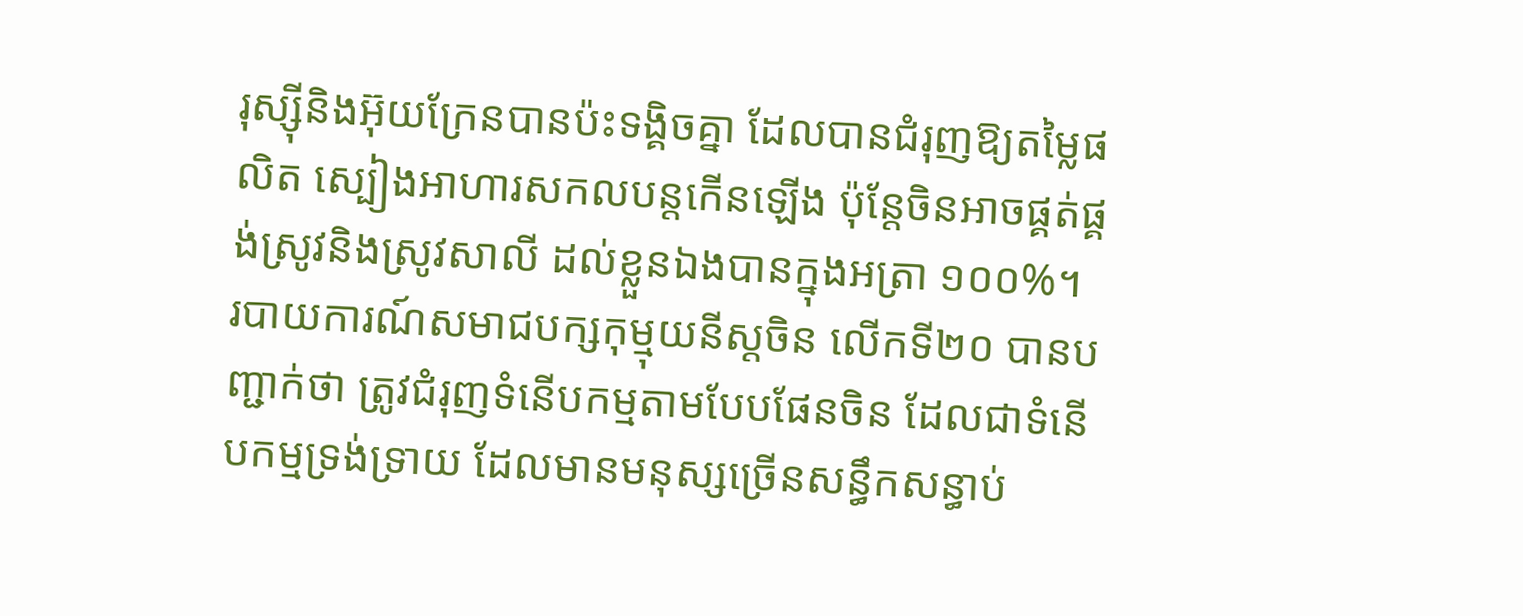រុស្ស៊ីនិងអ៊ុយក្រែនបានប៉ះទង្គិចគ្នា ដែលបានជំរុញឱ្យតម្លៃផលិត ស្បៀងអាហារសកលបន្តកើនឡើង ប៉ុន្តែចិនអាចផ្គត់ផ្គង់ស្រូវនិងស្រូវសាលី ដល់ខ្លួនឯងបានក្នុងអត្រា ១០០%។
របាយការណ៍សមាជបក្សកុម្មុយនីស្តចិន លើកទី២០ បានបញ្ជាក់ថា ត្រូវជំរុញទំនើបកម្មតាមបែបផែនចិន ដែលជាទំនើបកម្មទ្រង់ទ្រាយ ដែលមានមនុស្សច្រើនសន្ធឹកសន្ធាប់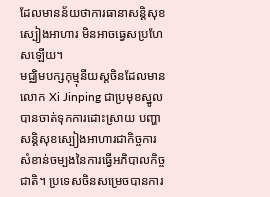ដែលមានន័យថាការធានាសន្តិសុខស្បៀងអាហារ មិនអាចធ្វេសប្រហែសឡើយ។
មជ្ឈិមបក្សកុម្មុនីយស្តចិនដែលមានលោក Xi Jinping ជាប្រមុខស្នូល បានចាត់ទុកការដោះស្រាយ បញ្ហាសន្តិសុខស្បៀងអាហារជាកិច្ចការ សំខាន់ចម្បងនៃការធ្វើអភិបាលកិច្ចជាតិ។ ប្រទេសចិនសម្រេចបានការ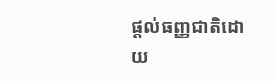ផ្តល់ធញ្ញជាតិដោយ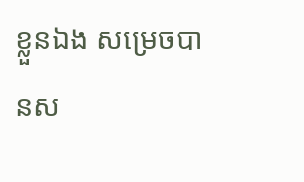ខ្លួនឯង សម្រេចបានស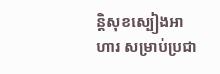ន្តិសុខស្បៀងអាហារ សម្រាប់ប្រជា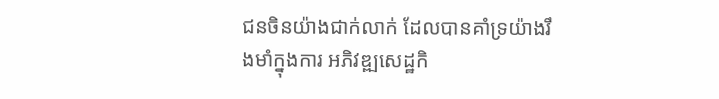ជនចិនយ៉ាងជាក់លាក់ ដែលបានគាំទ្រយ៉ាងរឹងមាំក្នុងការ អភិវឌ្ឍសេដ្ឋកិ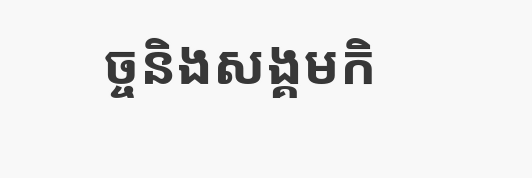ច្ចនិងសង្គមកិ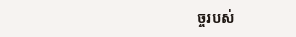ច្ចរបស់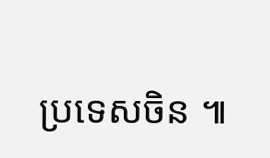ប្រទេសចិន ៕